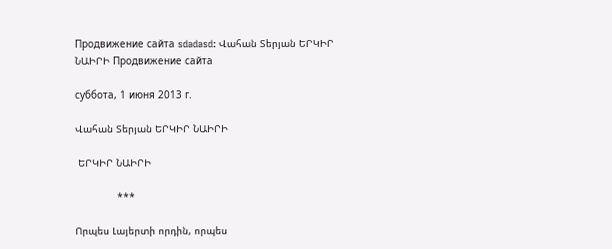Продвижение сайта sdadasd: Վահան Տերյան ԵՐԿԻՐ ՆԱԻՐԻ Продвижение сайта

суббота, 1 июня 2013 г.

Վահան Տերյան ԵՐԿԻՐ ՆԱԻՐԻ

 ԵՐԿԻՐ ՆԱԻՐԻ

              ***

Որպես Լայերտի որդին, որպես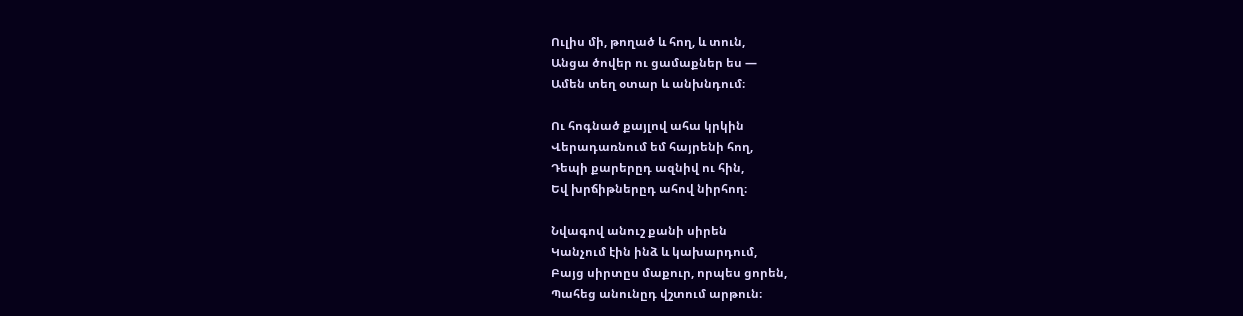Ուլիս մի, թողած և հող, և տուն,
Անցա ծովեր ու ցամաքներ ես —
Ամեն տեղ օտար և անխնդում։

Ու հոգնած քայլով ահա կրկին
Վերադառնում եմ հայրենի հող,
Դեպի քարերըդ ազնիվ ու հին,
Եվ խրճիթներըդ ահով նիրհող։

Նվագով անուշ քանի սիրեն
Կանչում էին ինձ և կախարդում,
Բայց սիրտըս մաքուր, որպես ցորեն,
Պահեց անունըդ վշտում արթուն։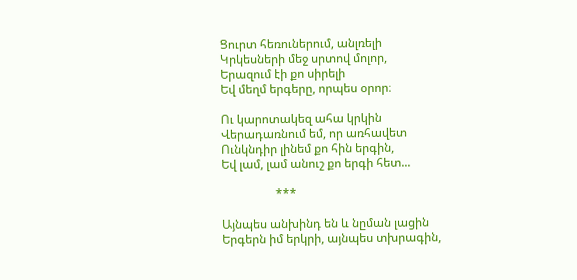Ցուրտ հեռուներում, անլռելի
Կրկեսների մեջ սրտով մոլոր,
Երազում էի քո սիրելի
Եվ մեղմ երգերը, որպես օրոր։

Ու կարոտակեզ ահա կրկին
Վերադառնում եմ, որ առհավետ
Ունկնդիր լինեմ քո հին երգին,
Եվ լամ, լամ անուշ քո երգի հետ...

                  ***

Այնպես անխինդ են և նըման լացին
Երգերն իմ երկրի, այնպես տխրագին,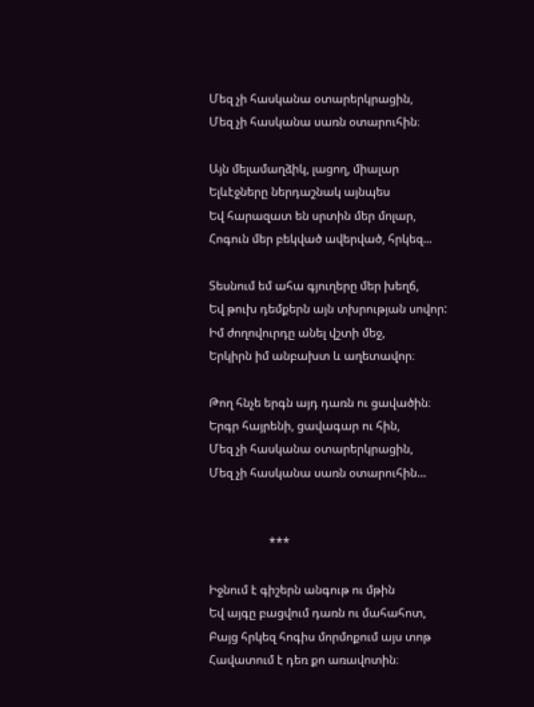Մեզ չի հասկանա օտարերկրացին,
Մեզ չի հասկանա սառն օտարուհին։

Այն մելամաղձիկ, լացող, միալար
Ելևէջները ներդաշնակ այնպես
Եվ հարազատ են սրտին մեր մոլար,
Հոգուն մեր բեկված ավերված, հրկեզ...

Տեսնում եմ ահա գյուղերը մեր խեղճ,
Եվ թուխ դեմքերն այն տխրության սովոր:
Իմ ժողովուրդը անել վշտի մեջ,
Երկիրն իմ անբախտ և աղետավոր։

Թող հնչե երգն այդ դառն ու ցավածին։
Երգր հայրենի, ցավագար ու հին,
Մեզ չի հասկանա օտարերկրացին,
Մեզ չի հասկանա սառն օտարուհին...


                    ***

Իջնում է գիշերն անգութ ու մթին
Եվ այգը բացվում դառն ու մահահոտ,
Բայց հրկեզ հոգիս մորմոքում այս տոթ
Հավատում է դեռ քո առավոտին։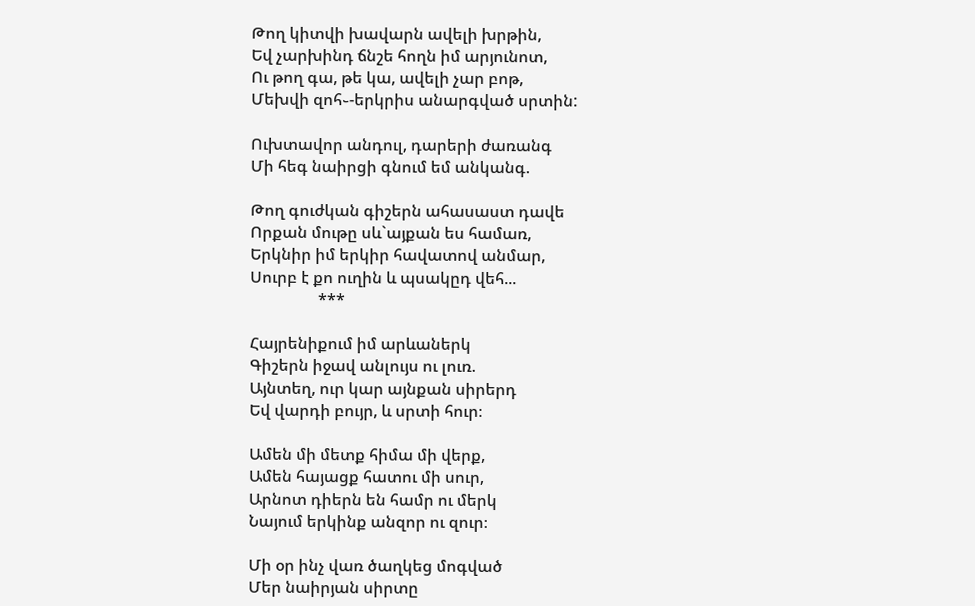Թող կիտվի խավարն ավելի խրթին,
Եվ չարխինդ ճնշե հողն իմ արյունոտ,
Ու թող գա, թե կա, ավելի չար բոթ,
Մեխվի զոհ֊-երկրիս անարգված սրտին:

Ուխտավոր անդուլ, դարերի ժառանգ
Մի հեգ նաիրցի գնում եմ անկանգ.

Թող գուժկան գիշերն ահասաստ դավե
Որքան մութը սև`այքան ես համառ,
Երկնիր իմ երկիր հավատով անմար,
Սուրբ է քո ուղին և պսակըդ վեհ...
                 ***

Հայրենիքում իմ արևաներկ
Գիշերն իջավ անլույս ու լուռ.
Այնտեղ, ուր կար այնքան սիրերդ
Եվ վարդի բույր, և սրտի հուր։

Ամեն մի մետք հիմա մի վերք,
Ամեն հայացք հատու մի սուր,
Արնոտ դիերն են համր ու մերկ
Նայում երկինք անզոր ու զուր։

Մի օր ինչ վառ ծաղկեց մոգված
Մեր նաիրյան սիրտը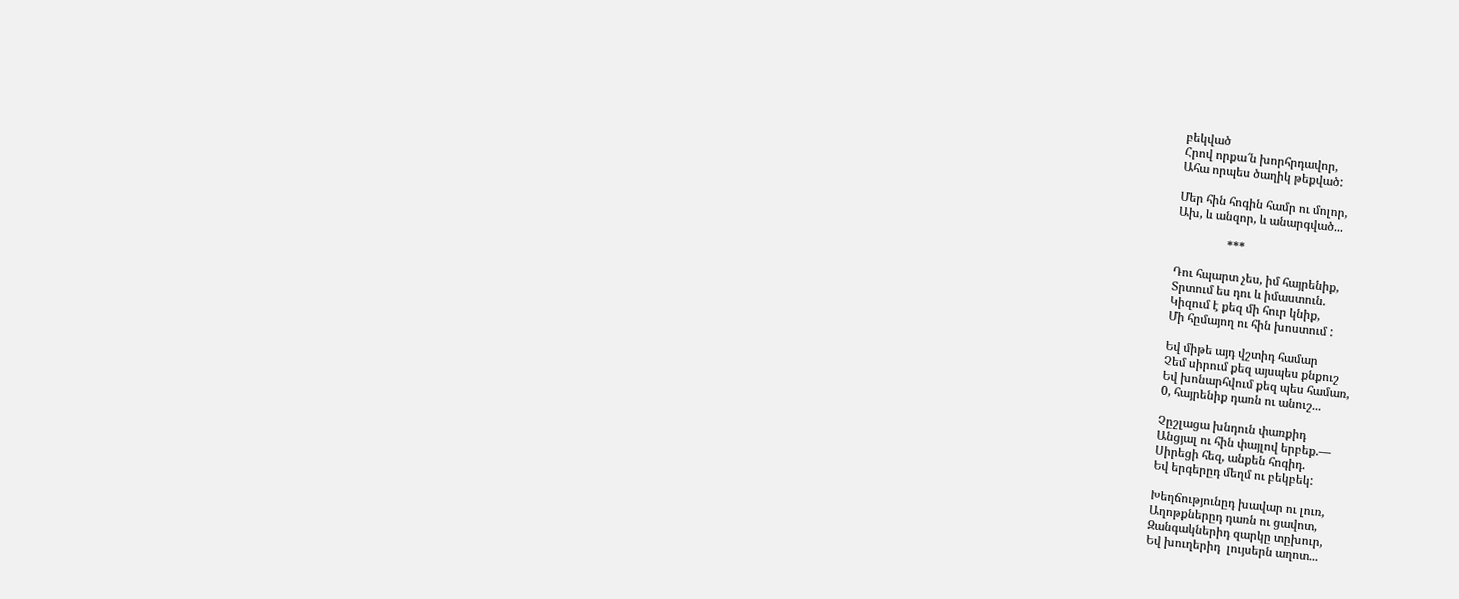բեկված
Հրով որքա՜ն խորհրդավոր,
Ահա որպես ծաղիկ թեքված:

Մեր հին հոգին համր ու մոլոր,
Ախ, և անզոր, և անարգված...

                 ***

Դու հպարտ չես, իմ հայրենիք,
Տրտում ես դու և իմաստուն.
Կիզում է քեզ մի հուր կնիք,
Մի հըմայող ու հին խոստում :

Եվ միթե այդ վշտիդ համար
Չեմ սիրում քեզ այսպես քնքուշ
Եվ խոնարհվում քեզ պես համառ,
0, հայրենիք դառն ու անուշ...

Չըշլացա խնդուն փառքիդ
Անցյալ ու հին փայլով երբեք.—
Սիրեցի հեզ, անքեն հոգիդ.
Եվ երգերըդ մեղմ ու բեկբեկ:

Խեղճությունըդ խավար ու լուռ,
Աղոթքներըդ դառն ու ցավոտ,
Զանգակներիդ զարկը տըխուր,
Եվ խուղերիդ  լույսերն աղոտ...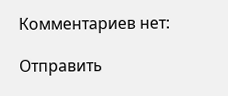Комментариев нет:

Отправить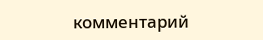комментарий